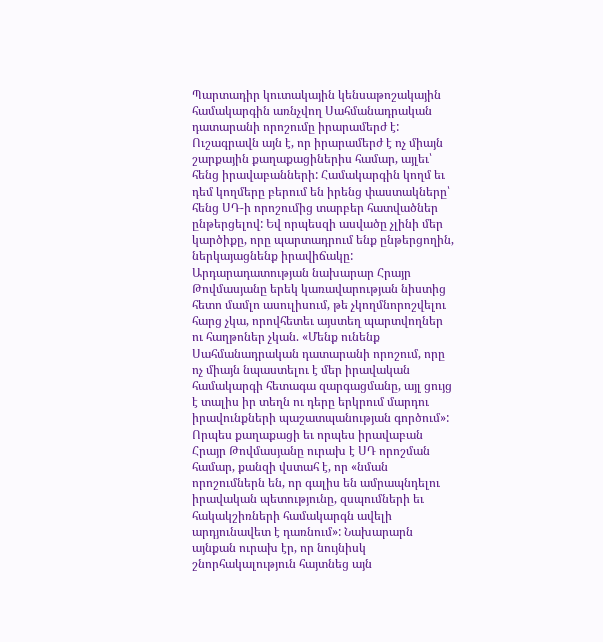Պարտադիր կուտակային կենսաթոշակային համակարգին առնչվող Սահմանադրական դատարանի որոշումը իրարամերժ է:
Ուշագրավն այն է, որ իրարամերժ է ոչ միայն շարքային քաղաքացիներիս համար, այլեւ՝ հենց իրավաբանների: Համակարգին կողմ եւ դեմ կողմերը բերում են իրենց փաստակները՝ հենց ՍԴ-ի որոշումից տարբեր հատվածներ ընթերցելով: Եվ որպեսզի ասվածը չլինի մեր կարծիքը, որը պարտադրում ենք ընթերցողին, ներկայացնենք իրավիճակը:
Արդարադատության նախարար Հրայր Թովմասյանը երեկ կառավարության նիստից հետո մամլո ասուլիսում, թե չկողմնորոշվելու հարց չկա, որովհետեւ այստեղ պարտվողներ ու հաղթոներ չկան. «Մենք ունենք Սահմանադրական դատարանի որոշում, որը ոչ միայն նպաստելու է մեր իրավական համակարգի հետագա զարգացմանը, այլ ցույց է տալիս իր տեղն ու դերը երկրում մարդու իրավունքների պաշատպանության գործում»:
Որպես քաղաքացի եւ որպես իրավաբան Հրայր Թովմասյանը ուրախ է ՍԴ որոշման համար, քանզի վստահ է, որ «նման որոշումներն են, որ գալիս են ամրապնդելու իրավական պետությունը, զսպումների եւ հակակշիռների համակարգն ավելի արդյունավետ է դառնում»: Նախարարն այնքան ուրախ էր, որ նույնիսկ շնորհակալություն հայտնեց այն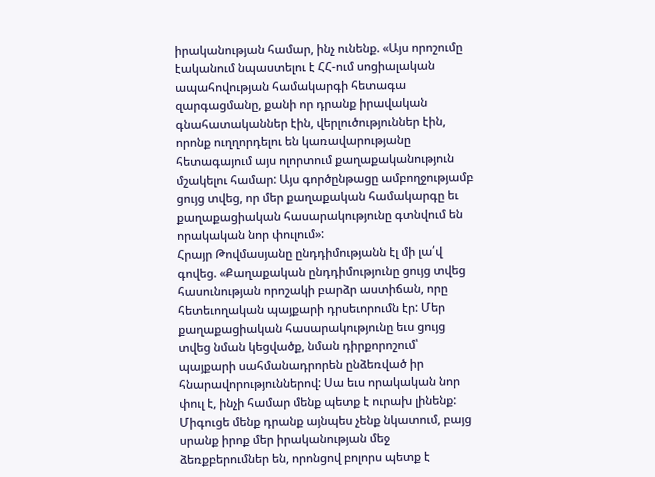իրականության համար, ինչ ունենք. «Այս որոշումը էականում նպաստելու է ՀՀ-ում սոցիալական ապահովության համակարգի հետագա զարգացմանը, քանի որ դրանք իրավական գնահատականներ էին, վերլուծություններ էին, որոնք ուղղորդելու են կառավարությանը հետագայում այս ոլորտում քաղաքականություն մշակելու համար: Այս գործընթացը ամբողջությամբ ցույց տվեց, որ մեր քաղաքական համակարգը եւ քաղաքացիական հասարակությունը գտնվում են որակական նոր փուլում»:
Հրայր Թովմասյանը ընդդիմությանն էլ մի լա՛վ գովեց. «Քաղաքական ընդդիմությունը ցույց տվեց հասունության որոշակի բարձր աստիճան, որը հետեւողական պայքարի դրսեւորումն էր: Մեր քաղաքացիական հասարակությունը եւս ցույց տվեց նման կեցվածք, նման դիրքորոշում՝ պայքարի սահմանադրորեն ընձեռված իր հնարավորություններով: Սա եւս որակական նոր փուլ է, ինչի համար մենք պետք է ուրախ լինենք: Միգուցե մենք դրանք այնպես չենք նկատում, բայց սրանք իրոք մեր իրականության մեջ ձեռքբերումներ են, որոնցով բոլորս պետք է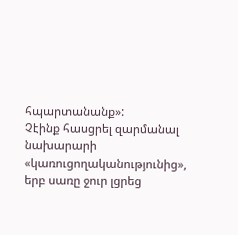հպարտանանք»:
Չէինք հասցրել զարմանալ նախարարի «կառուցողականությունից», երբ սառը ջուր լցրեց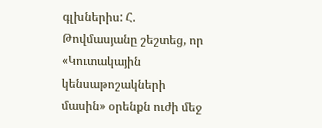գլխներիս: Հ. Թովմասյանը շեշտեց, որ «Կուտակային կենսաթոշակների մասին» օրենքն ուժի մեջ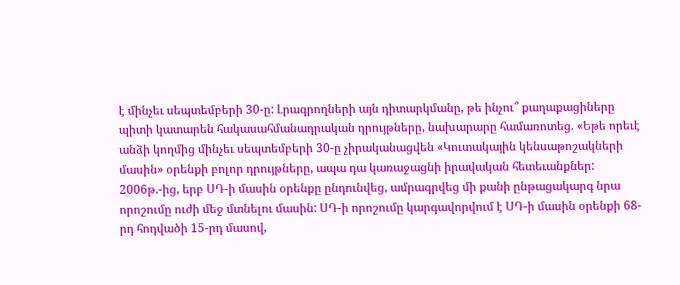է մինչեւ սեպտեմբերի 30-ը: Լրագրողների այն դիտարկմանը, թե ինչու՞ քաղաքացիները պիտի կատարեն հակասահմանադրական դրույթները, նախարարը համառոտեց. «Եթե որեւէ անձի կողմից մինչեւ սեպտեմբերի 30-ը չիրականացվեն «Կուտակային կենսաթոշակների մասին» օրենքի բոլոր դրույթները, ապա դա կառաջացնի իրավական հետեւանքներ: 2006թ.-ից, երբ ՍԴ-ի մասին օրենքը ընդունվեց, ամրագրվեց մի քանի ընթացակարգ նրա որոշումը ուժի մեջ մտնելու մասին: ՍԴ-ի որոշումը կարգավորվում է ՍԴ-ի մասին օրենքի 68-րդ հոդվածի 15-րդ մասով,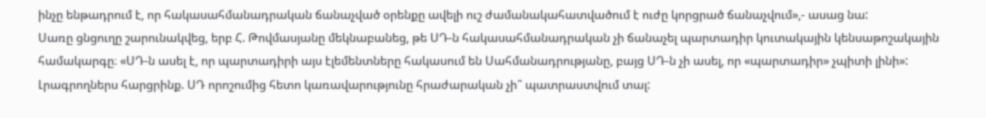ինչը ենթադրում է, որ հակասահմանադրական ճանաչված օրենքը ավելի ուշ ժամանակահատվածում է ուժը կորցրած ճանաչվում»,- ասաց նա:
Սառը ցնցուղը շարունակվեց, երբ Հ. Թովմասյանը մեկնաբանեց, թե ՍԴ-ն հակասահմանադրական չի ճանաչել պարտադիր կուտակային կենսաթոշակային համակարգը։ «ՍԴ-ն ասել է, որ պարտադիրի այս էլեմենտները հակասում են Սահմանադրությանը, բայց ՍԴ-ն չի ասել, որ «պարտադիր» չպիտի լինի»:
Լրագրողներս հարցրինք. ՍԴ որոշումից հետո կառավարությունը հրաժարական չի՞ պատրաստվում տալ: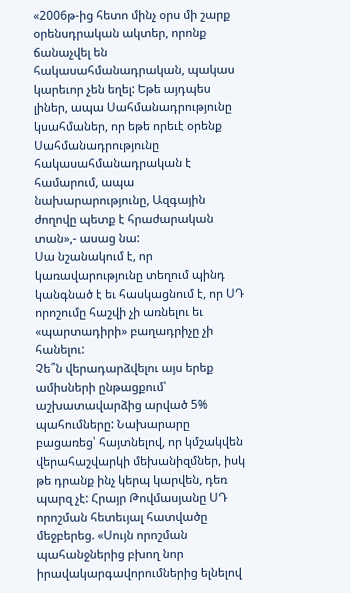«2006թ-ից հետո մինչ օրս մի շարք օրենսդրական ակտեր, որոնք ճանաչվել են հակասահմանադրական, պակաս կարեւոր չեն եղել: Եթե այդպես լիներ, ապա Սահմանադրությունը կսահմաներ, որ եթե որեւէ օրենք Սահմանադրությունը հակասահմանադրական է համարում, ապա նախարարությունը, Ազգային ժողովը պետք է հրաժարական տան»,- ասաց նա:
Սա նշանակում է, որ կառավարությունը տեղում պինդ կանգնած է եւ հասկացնում է, որ ՍԴ որոշումը հաշվի չի առնելու եւ «պարտադիրի» բաղադրիչը չի հանելու:
Չե՞ն վերադարձվելու այս երեք ամիսների ընթացքում՝ աշխատավարձից արված 5% պահումները: Նախարարը բացառեց՝ հայտնելով, որ կմշակվեն վերահաշվարկի մեխանիզմներ, իսկ թե դրանք ինչ կերպ կարվեն, դեռ պարզ չէ: Հրայր Թովմասյանը ՍԴ որոշման հետեւյալ հատվածը մեջբերեց. «Սույն որոշման պահանջներից բխող նոր իրավակարգավորումներից ելնելով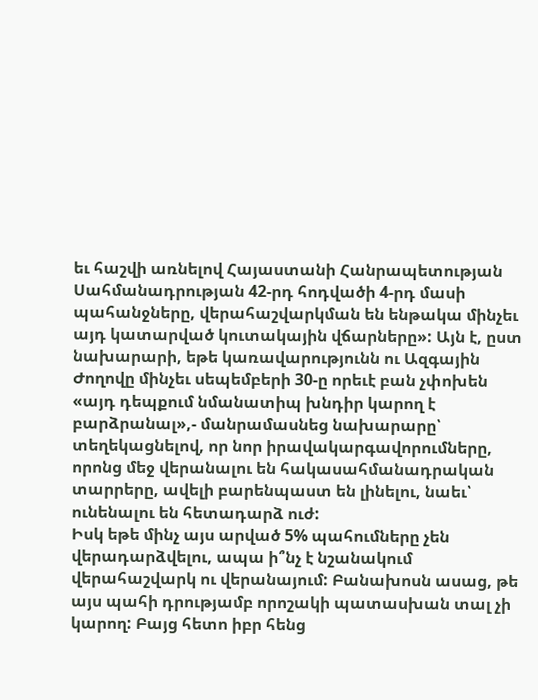եւ հաշվի առնելով Հայաստանի Հանրապետության Սահմանադրության 42-րդ հոդվածի 4-րդ մասի պահանջները, վերահաշվարկման են ենթակա մինչեւ այդ կատարված կուտակային վճարները»: Այն է, ըստ նախարարի, եթե կառավարությունն ու Ազգային Ժողովը մինչեւ սեպեմբերի 30-ը որեւէ բան չփոխեն «այդ դեպքում նմանատիպ խնդիր կարող է բարձրանալ»,- մանրամասնեց նախարարը՝ տեղեկացնելով, որ նոր իրավակարգավորումները, որոնց մեջ վերանալու են հակասահմանադրական տարրերը, ավելի բարենպաստ են լինելու, նաեւ՝ ունենալու են հետադարձ ուժ:
Իսկ եթե մինչ այս արված 5% պահումները չեն վերադարձվելու, ապա ի՞նչ է նշանակում վերահաշվարկ ու վերանայում: Բանախոսն ասաց, թե այս պահի դրությամբ որոշակի պատասխան տալ չի կարող: Բայց հետո իբր հենց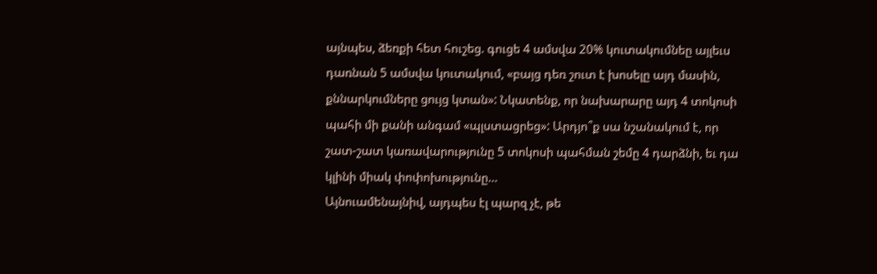այնպես, ձեռքի հետ հուշեց. գուցե 4 ամսվա 20% կուտակումնեը այլեւս դառնան 5 ամսվա կուտակում, «բայց դեռ շուտ է խոսելը այդ մասին, քննարկումները ցույց կտան»: Նկատենք, որ նախարարը այդ 4 տոկոսի պահի մի քանի անգամ «պլստացրեց»: Արդյո՞ք սա նշանակում է, որ շատ-շատ կառավարությունը 5 տոկոսի պահման շեմը 4 դարձնի, եւ դա կլինի միակ փոփոխությունը…
Այնուամենայնիվ, այդպես էլ պարզ չէ, թե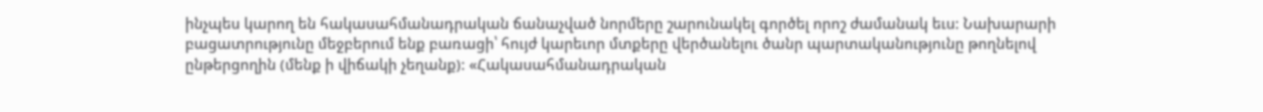ինչպես կարող են հակասահմանադրական ճանաչված նորմերը շարունակել գործել որոշ ժամանակ եւս: Նախարարի բացատրությունը մեջբերում ենք բառացի՝ հույժ կարեւոր մտքերը վերծանելու ծանր պարտականությունը թողնելով ընթերցողին (մենք ի վիճակի չեղանք): «Հակասահմանադրական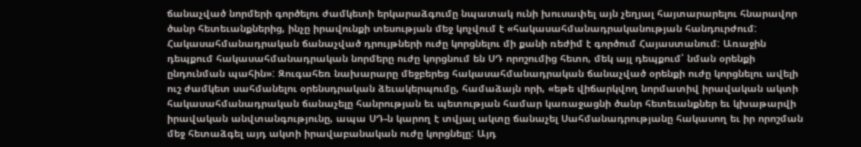ճանաչված նորմերի գործելու ժամկետի երկարաձգումը նպատակ ունի խուսափել այն չեղյալ հայտարարելու հնարավոր ծանր հետեւանքներից, ինչը իրավունքի տեսության մեջ կոչվում է «հակասահմանադրականության հանդուրժում: Հակասահմանադրական ճանաչված դրույթների ուժը կորցնելու մի քանի ռեժիմ է գործում Հայաստանում: Առաջին դեպքում հակասահմանադրական նորմերը ուժը կորցնում են ՍԴ որոշումից հետո, մեկ այլ դեպքում՝ նման օրենքի ընդունման պահին»: Զուգահեռ նախարարը մեջբերեց հակասահմանադրական ճանաչված օրենքի ուժը կորցնելու ավելի ուշ ժամկետ սահմանելու օրենսդրական ձեւակերպումը, համաձայն որի, «եթե վիճարկվող նորմատիվ իրավական ակտի հակասահմանադրական ճանաչելը հանրության եւ պետության համար կառաջացնի ծանր հետեւանքներ եւ կխաթարվի իրավական անվտանգությունը, ապա ՍԴ-ն կարող է տվյալ ակտը ճանաչել Սահմանադրությանը հակասող եւ իր որոշման մեջ հետաձգել այդ ակտի իրավաբանական ուժը կորցնելը: Այդ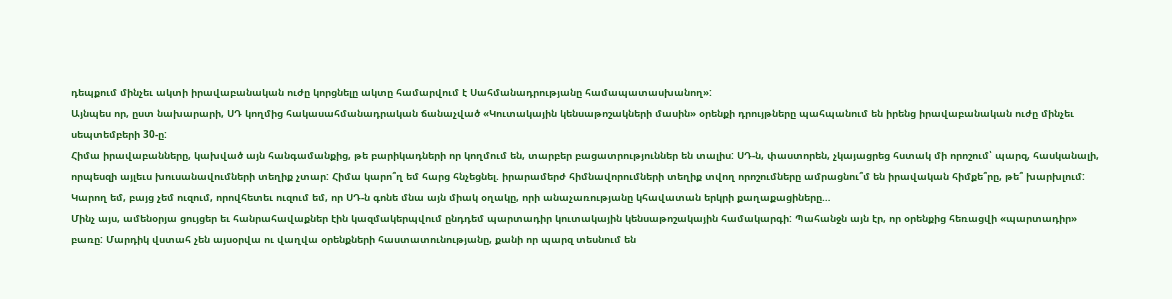դեպքում մինչեւ ակտի իրավաբանական ուժը կորցնելը ակտը համարվում է Սահմանադրությանը համապատասխանող»:
Այնպես որ, ըստ նախարարի, ՍԴ կողմից հակասահմանադրական ճանաչված «Կուտակային կենսաթոշակների մասին» օրենքի դրույթները պահպանում են իրենց իրավաբանական ուժը մինչեւ սեպտեմբերի 30-ը:
Հիմա իրավաբանները, կախված այն հանգամանքից, թե բարիկադների որ կողմում են, տարբեր բացատրություններ են տալիս: ՍԴ-ն, փաստորեն, չկայացրեց հստակ մի որոշում՝ պարզ, հասկանալի, որպեսզի այլեւս խուսանավումների տեղիք չտար: Հիմա կարո՞ղ եմ հարց հնչեցնել. իրարամերժ հիմնավորումների տեղիք տվող որոշումները ամրացնու՞մ են իրավական հիմքե՞րը, թե՞ խարխլում: Կարող եմ, բայց չեմ ուզում, որովհետեւ ուզում եմ, որ ՍԴ-ն գոնե մնա այն միակ օղակը, որի անաչառությանը կհավատան երկրի քաղաքացիները…
Մինչ այս, ամենօրյա ցույցեր եւ հանրահավաքներ էին կազմակերպվում ընդդեմ պարտադիր կուտակային կենսաթոշակային համակարգի: Պահանջն այն էր, որ օրենքից հեռացվի «պարտադիր» բառը: Մարդիկ վստահ չեն այսօրվա ու վաղվա օրենքների հաստատունությանը, քանի որ պարզ տեսնում են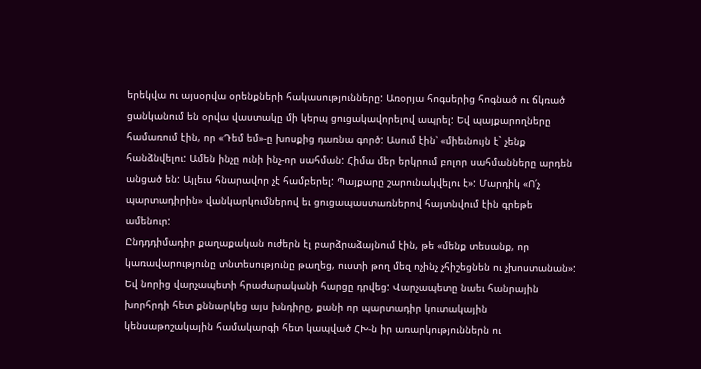երեկվա ու այսօրվա օրենքների հակասությունները: Առօրյա հոգսերից հոգնած ու ճկռած ցանկանում են օրվա վաստակը մի կերպ ցուցակավորելով ապրել: Եվ պայքարողները համառում էին, որ «Դեմ եմ»-ը խոսքից դառնա գործ: Ասում էին՝ «միեւնույն է` չենք հանձնվելու: Ամեն ինչը ունի ինչ-որ սահման: Հիմա մեր երկրում բոլոր սահմանները արդեն անցած են: Այլեւս հնարավոր չէ համբերել: Պայքարը շարունակվելու է»: Մարդիկ «Ո՛չ պարտադիրին» վանկարկումներով եւ ցուցապաստառներով հայտնվում էին գրեթե ամենուր:
Ընդդդիմադիր քաղաքական ուժերն էլ բարձրաձայնում էին, թե «մենք տեսանք, որ կառավարությունը տնտեսությունը թաղեց, ուստի թող մեզ ոչինչ չհիշեցնեն ու չխոստանան»: Եվ նորից վարչապետի հրաժարականի հարցը դրվեց: Վարչապետը նաեւ հանրային խորհրդի հետ քննարկեց այս խնդիրը, քանի որ պարտադիր կուտակային կենսաթոշակային համակարգի հետ կապված ՀԽ-ն իր առարկություններն ու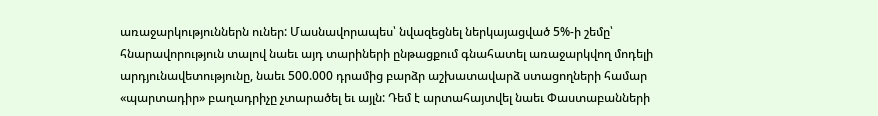առաջարկություններն ուներ: Մասնավորապես՝ նվազեցնել ներկայացված 5%-ի շեմը՝ հնարավորություն տալով նաեւ այդ տարիների ընթացքում գնահատել առաջարկվող մոդելի արդյունավետությունը, նաեւ 500.000 դրամից բարձր աշխատավարձ ստացողների համար «պարտադիր» բաղադրիչը չտարածել եւ այլն: Դեմ է արտահայտվել նաեւ Փաստաբանների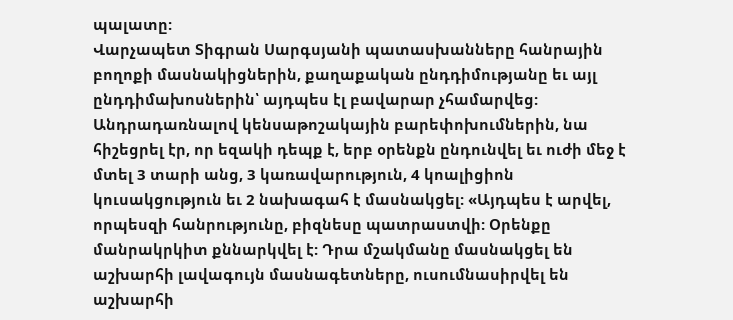պալատը:
Վարչապետ Տիգրան Սարգսյանի պատասխանները հանրային բողոքի մասնակիցներին, քաղաքական ընդդիմությանը եւ այլ ընդդիմախոսներին՝ այդպես էլ բավարար չհամարվեց: Անդրադառնալով կենսաթոշակային բարեփոխումներին, նա հիշեցրել էր, որ եզակի դեպք է, երբ օրենքն ընդունվել եւ ուժի մեջ է մտել 3 տարի անց, 3 կառավարություն, 4 կոալիցիոն կուսակցություն եւ 2 նախագահ է մասնակցել: «Այդպես է արվել, որպեսզի հանրությունը, բիզնեսը պատրաստվի: Օրենքը մանրակրկիտ քննարկվել է: Դրա մշակմանը մասնակցել են աշխարհի լավագույն մասնագետները, ուսումնասիրվել են աշխարհի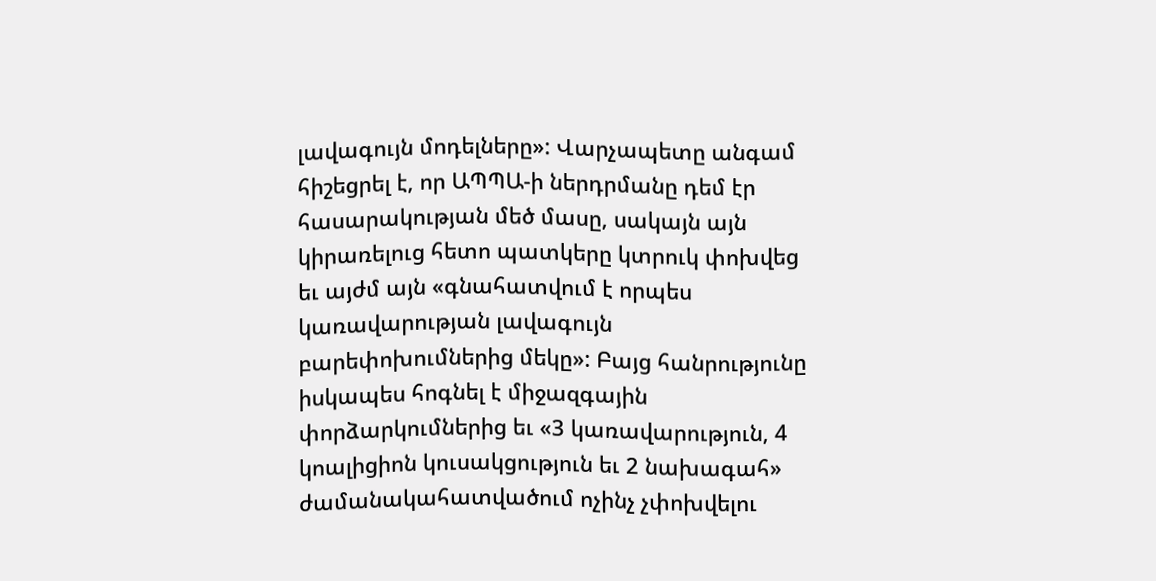լավագույն մոդելները»: Վարչապետը անգամ հիշեցրել է, որ ԱՊՊԱ-ի ներդրմանը դեմ էր հասարակության մեծ մասը, սակայն այն կիրառելուց հետո պատկերը կտրուկ փոխվեց եւ այժմ այն «գնահատվում է որպես կառավարության լավագույն բարեփոխումներից մեկը»: Բայց հանրությունը իսկապես հոգնել է միջազգային փորձարկումներից եւ «3 կառավարություն, 4 կոալիցիոն կուսակցություն եւ 2 նախագահ» ժամանակահատվածում ոչինչ չփոխվելու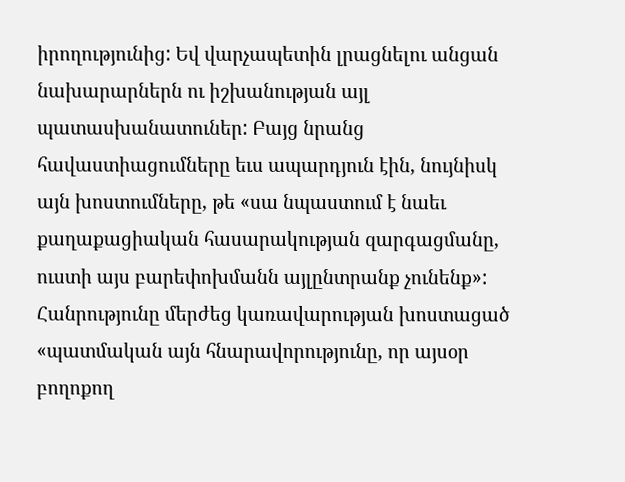իրողությունից: Եվ վարչապետին լրացնելու անցան նախարարներն ու իշխանության այլ պատասխանատուներ: Բայց նրանց հավաստիացումները եւս ապարդյուն էին, նույնիսկ այն խոստումները, թե «սա նպաստում է նաեւ քաղաքացիական հասարակության զարգացմանը, ուստի այս բարեփոխմանն այլընտրանք չունենք»: Հանրությունը մերժեց կառավարության խոստացած «պատմական այն հնարավորությունը, որ այսօր բողոքող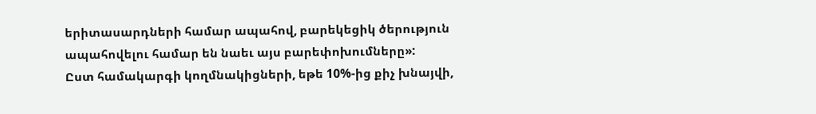երիտասարդների համար ապահով, բարեկեցիկ ծերություն ապահովելու համար են նաեւ այս բարեփոխումները»:
Ըստ համակարգի կողմնակիցների, եթե 10%-ից քիչ խնայվի,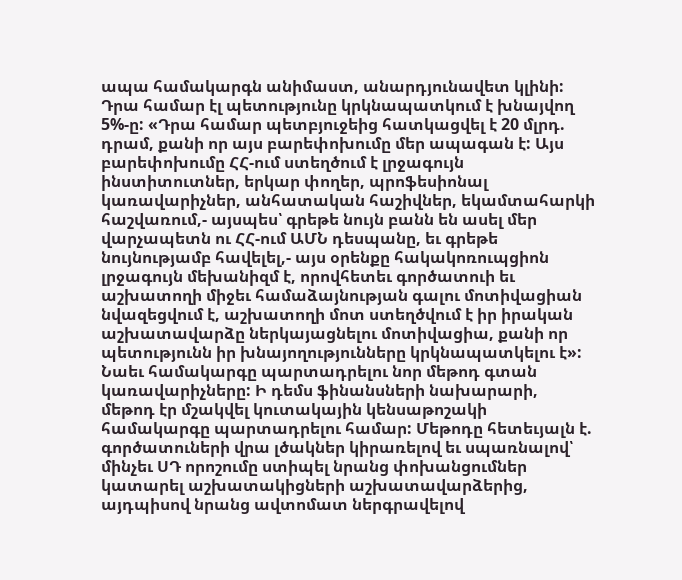ապա համակարգն անիմաստ, անարդյունավետ կլինի: Դրա համար էլ պետությունը կրկնապատկում է խնայվող 5%-ը: «Դրա համար պետբյուջեից հատկացվել է 20 մլրդ. դրամ, քանի որ այս բարեփոխումը մեր ապագան է: Այս բարեփոխումը ՀՀ-ում ստեղծում է լրջագույն ինստիտուտներ, երկար փողեր, պրոֆեսիոնալ կառավարիչներ, անհատական հաշիվներ, եկամտահարկի հաշվառում,- այսպես՝ գրեթե նույն բանն են ասել մեր վարչապետն ու ՀՀ-ում ԱՄՆ դեսպանը, եւ գրեթե նույնությամբ հավելել,- այս օրենքը հակակոռուպցիոն լրջագույն մեխանիզմ է, որովհետեւ գործատուի եւ աշխատողի միջեւ համաձայնության գալու մոտիվացիան նվազեցվում է, աշխատողի մոտ ստեղծվում է իր իրական աշխատավարձը ներկայացնելու մոտիվացիա, քանի որ պետությունն իր խնայողությունները կրկնապատկելու է»:
Նաեւ համակարգը պարտադրելու նոր մեթոդ գտան կառավարիչները: Ի դեմս ֆինանսների նախարարի, մեթոդ էր մշակվել կուտակային կենսաթոշակի համակարգը պարտադրելու համար: Մեթոդը հետեւյալն է. գործատուների վրա լծակներ կիրառելով եւ սպառնալով՝ մինչեւ ՍԴ որոշումը ստիպել նրանց փոխանցումներ կատարել աշխատակիցների աշխատավարձերից, այդպիսով նրանց ավտոմատ ներգրավելով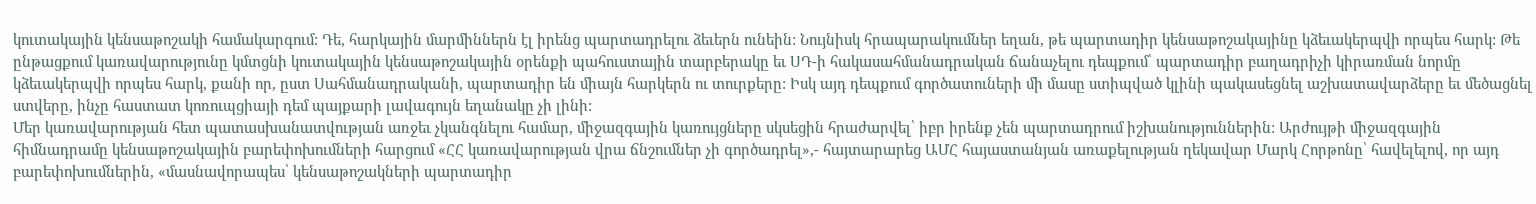կուտակային կենսաթոշակի համակարգում: Դե, հարկային մարմիններն էլ իրենց պարտադրելու ձեւերն ունեին: Նույնիսկ հրապարակումներ եղան, թե պարտադիր կենսաթոշակայինը կձեւակերպվի որպես հարկ: Թե ընթացքում կառավարությունը կմտցնի կուտակային կենսաթոշակային օրենքի պահուստային տարբերակը եւ ՍԴ-ի հակասահմանադրական ճանաչելու դեպքում՝ պարտադիր բաղադրիչի կիրառման նորմը կձեւակերպվի որպես հարկ, քանի որ, ըստ Սահմանադրականի, պարտադիր են միայն հարկերն ու տուրքերը: Իսկ այդ դեպքում գործատուների մի մասը ստիպված կլինի պակասեցնել աշխատավարձերը եւ մեծացնել ստվերը, ինչը հաստատ կոռուպցիայի դեմ պայքարի լավագույն եղանակը չի լինի:
Մեր կառավարության հետ պատասխանատվության առջեւ չկանգնելու համար, միջազգային կառույցները սկսեցին հրաժարվել՝ իբր իրենք չեն պարտադրում իշխանություններին: Արժույթի միջազգային հիմնադրամը կենսաթոշակային բարեփոխումների հարցում «ՀՀ կառավարության վրա ճնշումներ չի գործադրել»,- հայտարարեց ԱՄՀ հայաստանյան առաքելության ղեկավար Մարկ Հորթոնը՝ հավելելով, որ այդ բարեփոխումներին, «մասնավորապես՝ կենսաթոշակների պարտադիր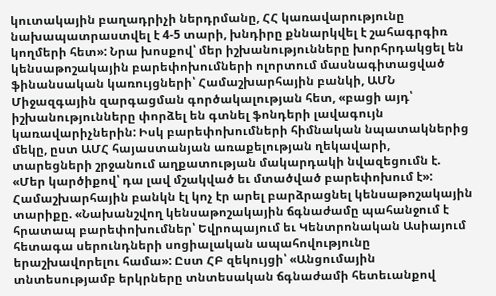կուտակային բաղադրիչի ներդրմանը, ՀՀ կառավարությունը նախապատրաստվել է 4-5 տարի, խնդիրը քննարկվել է շահագրգիռ կողմերի հետ»: Նրա խոսքով՝ մեր իշխանությունները խորհրդակցել են կենսաթոշակային բարեփոխումների ոլորտում մասնագիտացված ֆինանսական կառույցների՝ Համաշխարհային բանկի, ԱՄՆ Միջազգային զարգացման գործակալության հետ, «բացի այդ՝ իշխանությունները փորձել են գտնել ֆոնդերի լավագույն կառավարիչներին: Իսկ բարեփոխումների հիմնական նպատակներից մեկը, ըստ ԱՄՀ հայաստանյան առաքելության ղեկավարի, տարեցների շրջանում աղքատության մակարդակի նվազեցումն է. «Մեր կարծիքով՝ դա լավ մշակված եւ մտածված բարեփոխում է»:
Համաշխարհային բանկն էլ կոչ էր արել բարձրացնել կենսաթոշակային տարիքը. «Նախանշվող կենսաթոշակային ճգնաժամը պահանջում է հրատապ բարեփոխումներ՝ Եվրոպայում եւ Կենտրոնական Ասիայում հետագա սերունդների սոցիալական ապահովությունը երաշխավորելու համա»: Ըստ ՀԲ զեկույցի՝ «Անցումային տնտեսությամբ երկրները տնտեսական ճգնաժամի հետեւանքով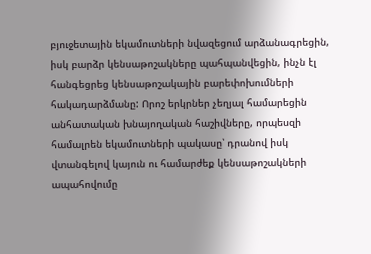բյուջետային եկամուտների նվազեցում արձանագրեցին, իսկ բարձր կենսաթոշակները պահպանվեցին, ինչն էլ հանգեցրեց կենսաթոշակային բարեփոխումների հակադարձմանը: Որոշ երկրներ չեղյալ համարեցին անհատական խնայողական հաշիվները, որպեսզի համալրեն եկամուտների պակասը՝ դրանով իսկ վտանգելով կայուն ու համարժեք կենսաթոշակների ապահովումը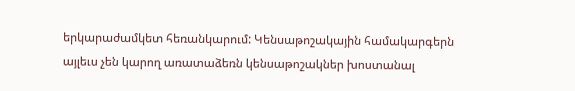երկարաժամկետ հեռանկարում: Կենսաթոշակային համակարգերն այլեւս չեն կարող առատաձեռն կենսաթոշակներ խոստանալ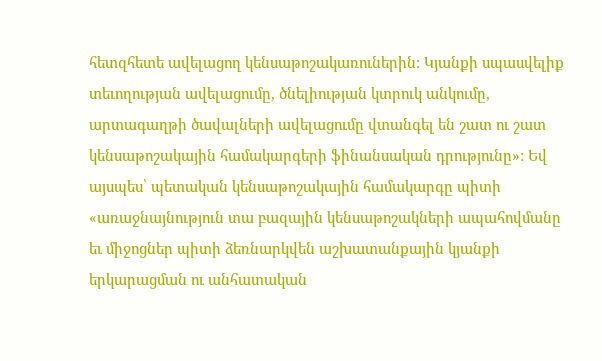հետզհետե ավելացող կենսաթոշակառուներին: Կյանքի սպասվելիք տեւողության ավելացումը, ծնելիության կտրուկ անկումը, արտագաղթի ծավալների ավելացումը վտանգել են շատ ու շատ կենսաթոշակային համակարգերի ֆինանսական դրությունը»: Եվ այսպես՝ պետական կենսաթոշակային համակարգը պիտի «առաջնայնություն տա բազային կենսաթոշակների ապահովմանը եւ միջոցներ պիտի ձեռնարկվեն աշխատանքային կյանքի երկարացման ու անհատական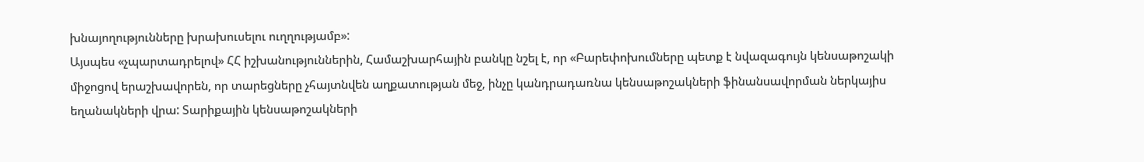խնայողությունները խրախուսելու ուղղությամբ»:
Այսպես «չպարտադրելով» ՀՀ իշխանություններին, Համաշխարհային բանկը նշել է, որ «Բարեփոխումները պետք է նվազագույն կենսաթոշակի միջոցով երաշխավորեն, որ տարեցները չհայտնվեն աղքատության մեջ, ինչը կանդրադառնա կենսաթոշակների ֆինանսավորման ներկայիս եղանակների վրա: Տարիքային կենսաթոշակների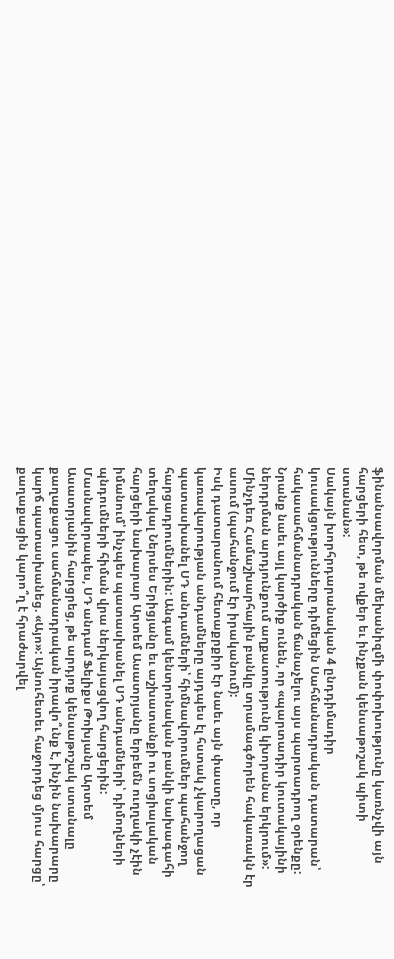ֆինանսավորման մեխանիզմի փոփոխությունը կառնչվի այն հարցերի հետ, թե ովքեր եւ ինչքան կենսաթոշակ պիտի ստանան»:
Սակայն խորհրդարանական 4 ընդդիմադիր կուսակցությունները դիմեցին Սահմանադրական դատարան՝ հակասահմանադրական ճանաչելու այս պարտադրող օրենքը: Նրանք նաեւ այլ կարծիք ունեն, որ «պարտադիր կուտակայինի ներդրման արդյունքում աղքատությունը կխորանա երկրում»: Մինչդեռ Համաշխարհային բանկը տրամագծորեն հակառակն էր ասում (պահանջում էր իրականում):
Իսկ դատարանում հետաքրքիր էր նաեւ այն փաստը, որ կառավարության անդամները այդպես էլ հստակ չկարողացան պատասխանել ՍԴ անդամների՝ հիմնավորումներ պահանջող հարցադրումներին: Անգամ կենտրոնական բանկի նախագահի տեղակալ Ներսես Երիցյանը եւ աշխատանքի ու սոցիալական հարցերի նախարար Արտեմ Ասատրյանը երբեմն ուղղակի չէին իմանում՝ ինչպես պատասխանել ՍԴ անդամների՝ դիմողների պնդումների հիման վրա ներկայացվող հարցերին: Մասնավորապես, ՍԴ անդամ Ֆելիքս Թոխյանը Արտեմ Ասատրյանին հարցրեց, թե արդյոք կենսաթոշակ ստանալը քաղաքացու սահմանադրական իրավո՞ւնք է, ինչին նախարարը կարճ պատասխանեց. «Այո»: Այնուհետեւ հաջորդեց մյուս հարցը՝ քաղաքացին կարո՞ղ է հրաժարվել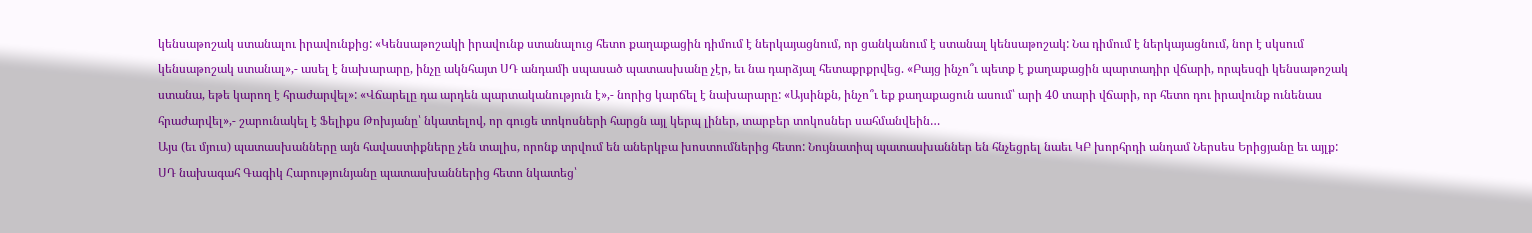կենսաթոշակ ստանալու իրավունքից: «Կենսաթոշակի իրավունք ստանալուց հետո քաղաքացին դիմում է ներկայացնում, որ ցանկանում է ստանալ կենսաթոշակ: Նա դիմում է ներկայացնում, նոր է սկսում կենսաթոշակ ստանալ»,- ասել է նախարարը, ինչը ակնհայտ ՍԴ անդամի սպասած պատասխանը չէր, եւ նա դարձյալ հետաքրքրվեց. «Բայց ինչո՞ւ պետք է քաղաքացին պարտադիր վճարի, որպեսզի կենսաթոշակ ստանա, եթե կարող է հրաժարվել»: «Վճարելը դա արդեն պարտականություն է»,- նորից կարճել է նախարարը: «Այսինքն, ինչո՞ւ եք քաղաքացուն ասում՝ արի 40 տարի վճարի, որ հետո դու իրավունք ունենաս հրաժարվել»,- շարունակել է Ֆելիքս Թոխյանը՝ նկատելով, որ գուցե տոկոսների հարցն այլ կերպ լիներ, տարբեր տոկոսներ սահմանվեին…
Այս (եւ մյուս) պատասխանները այն հավաստիքները չեն տալիս, որոնք տրվում են աներկբա խոստումներից հետո: Նույնատիպ պատասխաններ են հնչեցրել նաեւ ԿԲ խորհրդի անդամ Ներսես Երիցյանը եւ այլք:
ՍԴ նախագահ Գագիկ Հարությունյանը պատասխաններից հետո նկատեց՝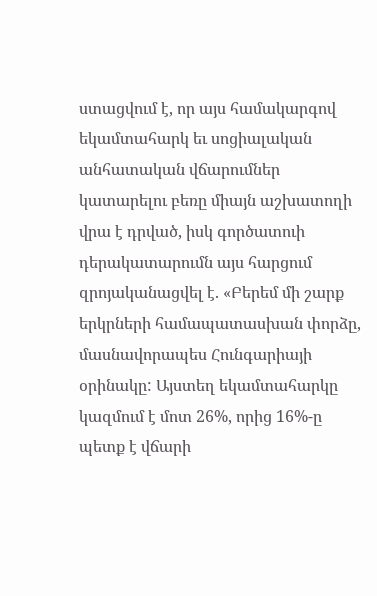ստացվում է, որ այս համակարգով եկամտահարկ եւ սոցիալական անհատական վճարումներ կատարելու բեռը միայն աշխատողի վրա է դրված, իսկ գործատուի դերակատարումն այս հարցում զրոյականացվել է. «Բերեմ մի շարք երկրների համապատասխան փորձը, մասնավորապես Հունգարիայի օրինակը: Այստեղ եկամտահարկը կազմում է մոտ 26%, որից 16%-ը պետք է վճարի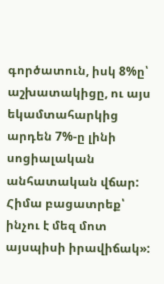գործատուն, իսկ 8%ը՝ աշխատակիցը, ու այս եկամտահարկից արդեն 7%-ը լինի սոցիալական անհատական վճար: Հիմա բացատրեք՝ ինչու է մեզ մոտ այսպիսի իրավիճակ»: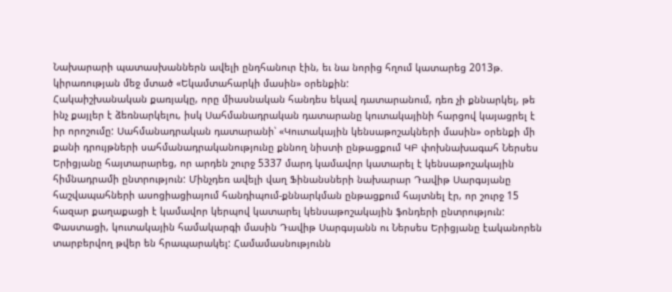Նախարարի պատասխաններն ավելի ընդհանուր էին, եւ նա նորից հղում կատարեց 2013թ. կիրառության մեջ մտած «Եկամտահարկի մասին» օրենքին:
Հակաիշխանական քառյակը, որը միասնական հանդես եկավ դատարանում, դեռ չի քննարկել, թե ինչ քայլեր է ձեռնարկելու, իսկ Սահմանադրական դատարանը կուտակայինի հարցով կայացրել է իր որոշումը: Սահմանադրական դատարանի՝ «Կուտակային կենսաթոշակների մասին» օրենքի մի քանի դրույթների սահմանադրականությունը քննող նիստի ընթացքում ԿԲ փոխնախագահ Ներսես Երիցյանը հայտարարեց, որ արդեն շուրջ 5337 մարդ կամավոր կատարել է կենսաթոշակային հիմնադրամի ընտրություն: Մինչդեռ ավելի վաղ Ֆինանսների նախարար Դավիթ Սարգսյանը հաշվապահների ասոցիացիայում հանդիպում-քննարկման ընթացքում հայտնել էր, որ շուրջ 15 հազար քաղաքացի է կամավոր կերպով կատարել կենսաթոշակային ֆոնդերի ընտրություն: Փաստացի, կուտակային համակարգի մասին Դավիթ Սարգսյանն ու Ներսես Երիցյանը էականորեն տարբերվող թվեր են հրապարակել: Համամասնությունն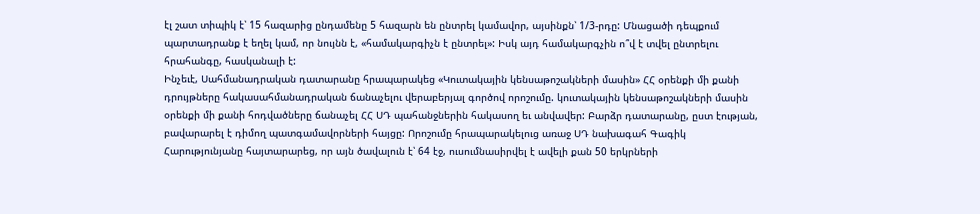էլ շատ տիպիկ է՝ 15 հազարից ընդամենը 5 հազարն են ընտրել կամավոր, այսինքն՝ 1/3-րդը: Մնացածի դեպքում պարտադրանք է եղել կամ, որ նույնն է, «համակարգիչն է ընտրել»: Իսկ այդ համակարգչին ո՞վ է տվել ընտրելու հրահանգը, հասկանալի է:
Ինչեւէ, Սահմանադրական դատարանը հրապարակեց «Կուտակային կենսաթոշակների մասին» ՀՀ օրենքի մի քանի դրույթները հակասահմանադրական ճանաչելու վերաբերյալ գործով որոշումը. կուտակային կենսաթոշակների մասին օրենքի մի քանի հոդվածները ճանաչել ՀՀ ՍԴ պահանջներին հակասող եւ անվավեր: Բարձր դատարանը, ըստ էության, բավարարել է դիմող պատգամավորների հայցը: Որոշումը հրապարակելուց առաջ ՍԴ նախագահ Գագիկ Հարությունյանը հայտարարեց, որ այն ծավալուն է՝ 64 էջ, ուսումնասիրվել է ավելի քան 50 երկրների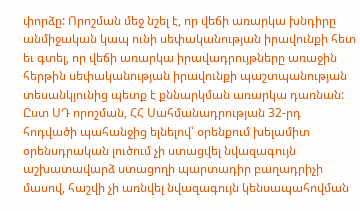փորձը: Որոշման մեջ նշել է, որ վեճի առարկա խնդիրը անմիջական կապ ունի սեփականության իրավունքի հետ եւ գտել, որ վեճի առարկա իրավադրույթները առաջին հերթին սեփականության իրավունքի պաշտպանության տեսանկյունից պետք է քննարկման առարկա դառնան:
Ըստ ՍԴ որոշման, ՀՀ Սահմանադրության 32-րդ հոդվածի պահանջից ելնելով՝ օրենքում խելամիտ օրենսդրական լուծում չի ստացվել նվազագույն աշխատավարձ ստացողի պարտադիր բաղադրիչի մասով, հաշվի չի առնվել նվազագույն կենսապահովման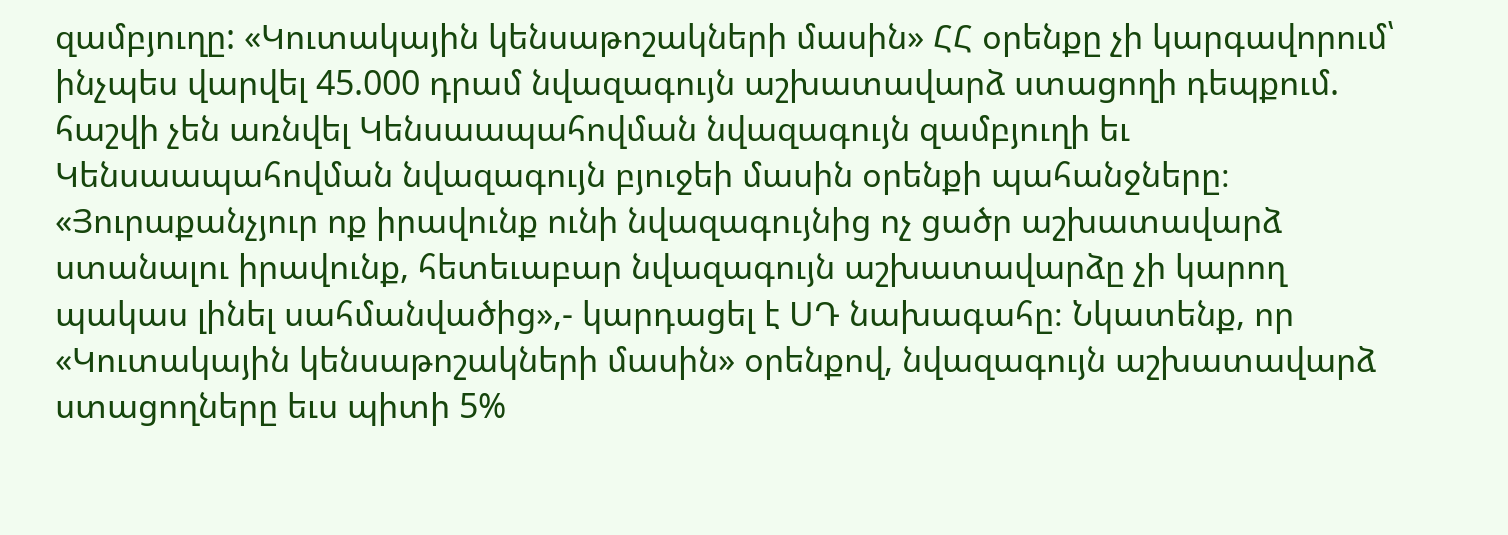զամբյուղը: «Կուտակային կենսաթոշակների մասին» ՀՀ օրենքը չի կարգավորում՝ ինչպես վարվել 45.000 դրամ նվազագույն աշխատավարձ ստացողի դեպքում. հաշվի չեն առնվել Կենսաապահովման նվազագույն զամբյուղի եւ Կենսաապահովման նվազագույն բյուջեի մասին օրենքի պահանջները։ «Յուրաքանչյուր ոք իրավունք ունի նվազագույնից ոչ ցածր աշխատավարձ ստանալու իրավունք, հետեւաբար նվազագույն աշխատավարձը չի կարող պակաս լինել սահմանվածից»,- կարդացել է ՍԴ նախագահը։ Նկատենք, որ «Կուտակային կենսաթոշակների մասին» օրենքով, նվազագույն աշխատավարձ ստացողները եւս պիտի 5%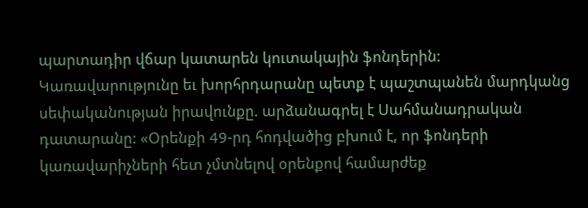պարտադիր վճար կատարեն կուտակային ֆոնդերին:
Կառավարությունը եւ խորհրդարանը պետք է պաշտպանեն մարդկանց սեփականության իրավունքը. արձանագրել է Սահմանադրական դատարանը: «Օրենքի 49-րդ հոդվածից բխում է, որ ֆոնդերի կառավարիչների հետ չմտնելով օրենքով համարժեք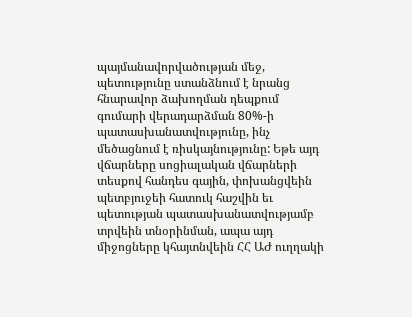պայմանավորվածության մեջ, պետությունը ստանձնում է նրանց հնարավոր ձախողման դեպքում գումարի վերադարձման 80%-ի պատասխանատվությունը, ինչ մեծացնում է ռիսկայնությունը: Եթե այդ վճարները սոցիալական վճարների տեսքով հանդես գային, փոխանցվեին պետբյուջեի հատուկ հաշվին եւ պետության պատասխանատվությամբ տրվեին տնօրինման, ապա այդ միջոցները կհայտնվեին ՀՀ ԱԺ ուղղակի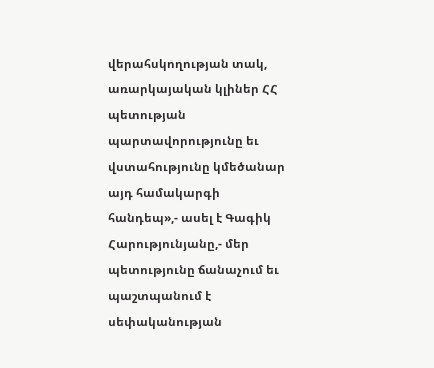վերահսկողության տակ, առարկայական կլիներ ՀՀ պետության պարտավորությունը եւ վստահությունը կմեծանար այդ համակարգի հանդեպ»,- ասել է Գագիկ Հարությունյանը,- մեր պետությունը ճանաչում եւ պաշտպանում է սեփականության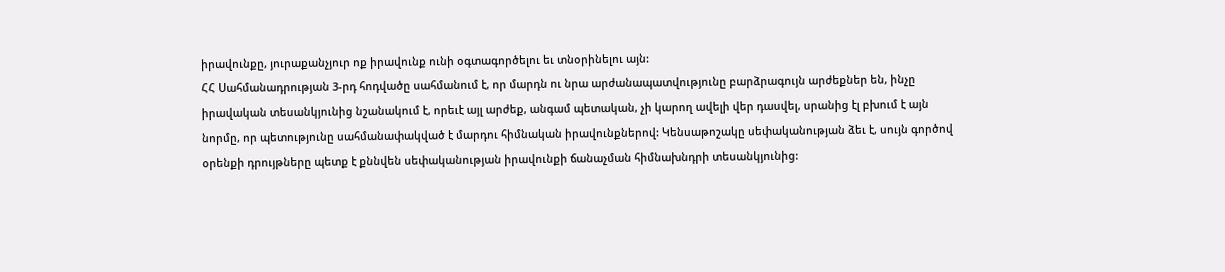իրավունքը, յուրաքանչյուր ոք իրավունք ունի օգտագործելու եւ տնօրինելու այն:
ՀՀ Սահմանադրության 3-րդ հոդվածը սահմանում է, որ մարդն ու նրա արժանապատվությունը բարձրագույն արժեքներ են, ինչը իրավական տեսանկյունից նշանակում է, որեւէ այլ արժեք, անգամ պետական, չի կարող ավելի վեր դասվել, սրանից էլ բխում է այն նորմը, որ պետությունը սահմանափակված է մարդու հիմնական իրավունքներով: Կենսաթոշակը սեփականության ձեւ է, սույն գործով օրենքի դրույթները պետք է քննվեն սեփականության իրավունքի ճանաչման հիմնախնդրի տեսանկյունից: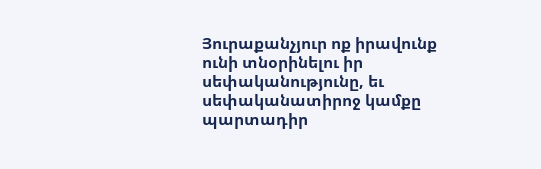Յուրաքանչյուր ոք իրավունք ունի տնօրինելու իր սեփականությունը, եւ սեփականատիրոջ կամքը պարտադիր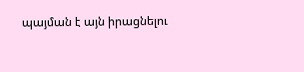պայման է այն իրացնելու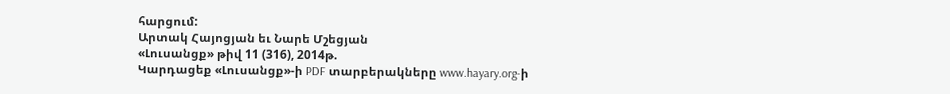հարցում:
Արտակ Հայոցյան եւ Նարե Մշեցյան
«Լուսանցք» թիվ 11 (316), 2014թ.
Կարդացեք «Լուսանցք»-ի PDF տարբերակները www.hayary.org-ի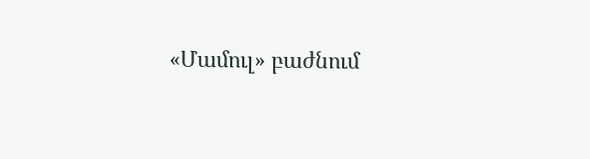«Մամուլ» բաժնում